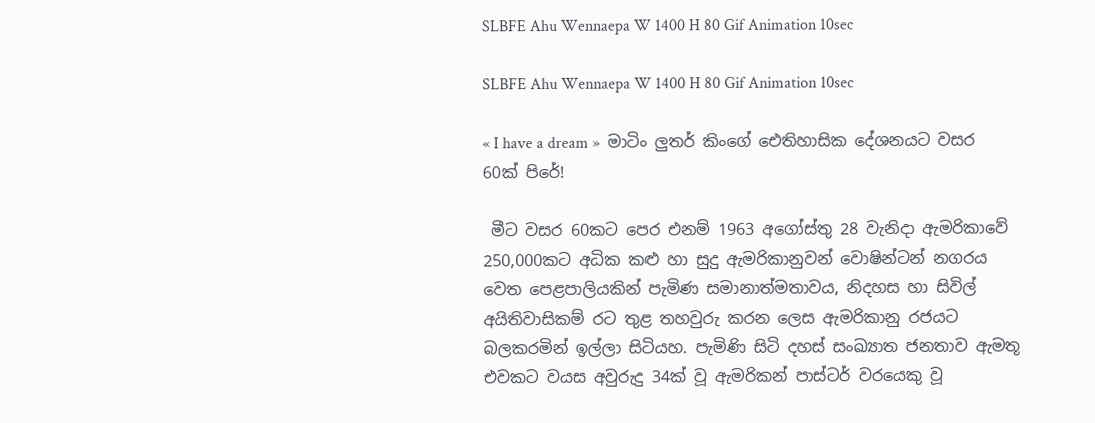SLBFE Ahu Wennaepa W 1400 H 80 Gif Animation 10sec

SLBFE Ahu Wennaepa W 1400 H 80 Gif Animation 10sec

« I have a dream »  මාටිං ලුතර් කිංගේ ඓතිහාසික දේශනයට වසර 60ක් පිරේ!

 මීට වසර 60කට පෙර එනම් 1963 අගෝස්තු 28 වැනිදා ඇමරිකාවේ 250,000කට අධික කළු හා සුදු ඇමරිකානුවන් වොෂින්ටන් නගරය වෙත පෙළපාලියකින් පැමිණ සමානාත්මතාවය, නිදහස හා සිවිල් අයිතිවාසිකම් රට තුළ තහවුරු කරන ලෙස ඇමරිකානු රජයට බලකරමින් ඉල්ලා සිටියහ. පැමිණි සිටි දහස් සංඛ්‍යාත ජනතාව ඇමතූ එවකට වයස අවුරුදු 34ක් වූ ඇමරිකන් පාස්ටර් වරයෙකු වූ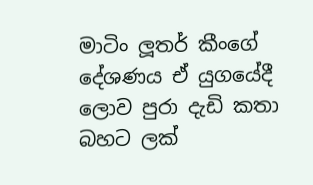මාටිං ලූතර් කීංගේ දේශණය ඒ යුගයේදී ලොව පුරා දැඩි කතා බහට ලක්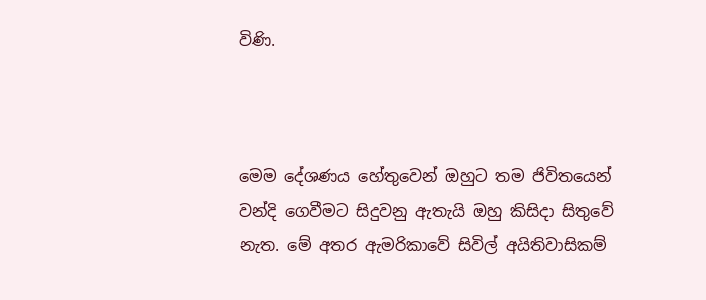විණි.



මෙම දේශණය හේතුවෙන් ඔහුට තම ජිවිතයෙන් වන්දි ගෙවීමට සිදුවනු ඇතැයි ඔහු කිසිදා සිතුවේ නැත. මේ අතර ඇමරිකාවේ සිවිල් අයිතිවාසිකම්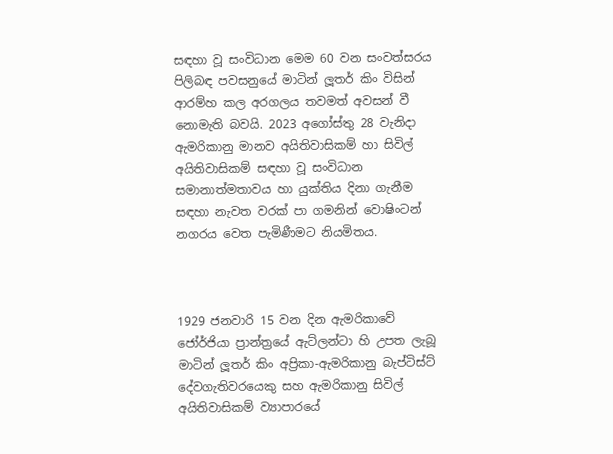සඳහා වූ සංවිධාන මෙම 60 වන සංවත්සරය පිලිබඳ පවසනුයේ මාටින් ලූතර් කිං විසින් ආරම්හ කල අරගලය තවමත් අවසන් වී නොමැති බවයි. 2023 අගෝස්තු 28 වැනිදා ඇමරිකානු මානව අයිතිවාසිකම් හා සිවිල් අයිතිවාසිකම් සඳහා වූ සංවිධාන සමානාත්මතාවය හා යුක්තිය දිනා ගැනීම සඳහා නැවත වරක් පා ගමනින් වොෂිංටන් නගරය වෙත පැමිණීමට නියමිතය.



1929 ජනවාරි 15 වන දින ඇමරිකාවේ ජෝර්ජියා ප්‍රාන්ත්‍රයේ ඇට්ලන්ටා හි උපත ලැබූ මාටින් ලූතර් කිං අප්‍රිකා-ඇමරිකානු බැප්ටිස්ට් දේවගැතිවරයෙකු සහ ඇමරිකානු සිවිල් අයිතිවාසිකම් ව්‍යාපාරයේ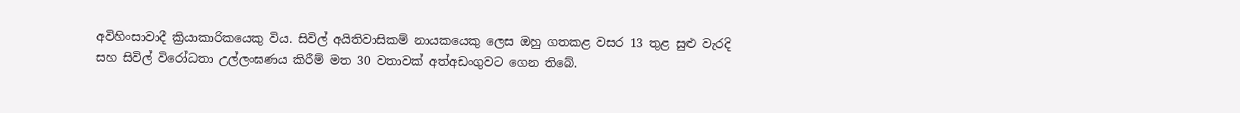අවිහිංසාවාදී ක්‍රියාකාරිකයෙකු විය. සිවිල් අයිතිවාසිකම් නායකයෙකු ලෙස ඔහු ගතකළ වසර 13 තුළ සුළු වැරදි සහ සිවිල් විරෝධතා උල්ලංඝණය කිරීම් මත 30 වතාවක් අත්අඩංගුවට ගෙන තිබේ.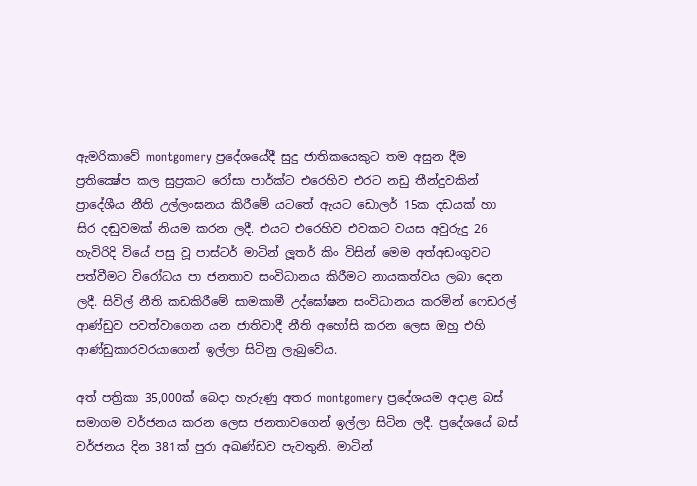ඇමරිකාවේ montgomery ප්‍රදේශයේදී සුදු ජාතිකයෙකුට තම අසුන දීම ප්‍රතික්‍ෂේප කල සුප්‍රකට රෝසා පාර්ක්ට එරෙහිව එරට නඩු තීන්දුවකින් ප්‍රාදේශීය නීති උල්ලංඝනය කිරීමේ යටතේ ඇයට ඩොලර් 15ක දඩයක් හා සිර දඬුවමක් නියම කරන ලදී. එයට එරෙහිව එවකට වයස අවුරුදු 26 හැවිරිදි වියේ පසු වූ පාස්ටර් මාටින් ලූතර් කිං විසින් මෙම අත්අඩංගුවට පත්වීමට විරෝධය පා ජනතාව සංවිධානය කිරීමට නායකත්වය ලබා දෙන ලදී. සිවිල් නීති කඩකිරීමේ සාමකාමී උද්ඝෝෂන සංවිධානය කරමින් ෆෙඩරල් ආණ්ඩුව පවත්වාගෙන යන ජාතිවාදී නීති අහෝසි කරන ලෙස ඔහු එහි ආණ්ඩුකාරවරයාගෙන් ඉල්ලා සිටිනු ලැබුවේය.

අත් පත්‍රිකා 35,000ක් බෙදා හැරුණු අතර montgomery ප්‍රදේශයම අදාළ බස් සමාගම වර්ජනය කරන ලෙස ජනතාවගෙන් ඉල්ලා සිටින ලදී. ප්‍රදේශයේ බස් වර්ජනය දින 381ක් පුරා අඛණ්ඩව පැවතුනි. මාටින්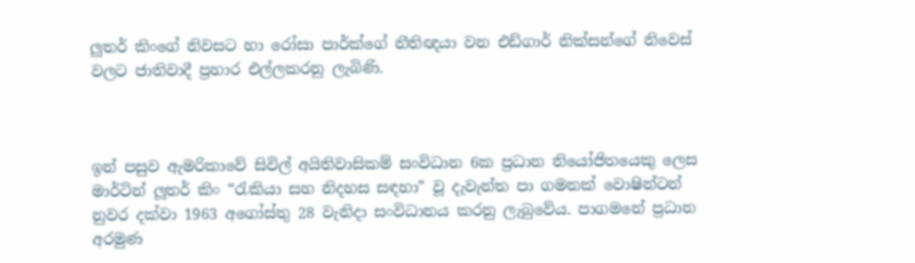ලුතර් කිංගේ නිවසට හා රෝසා පාර්ක්ගේ නීතිඥයා වන එඩ්ගාර් නික්සන්ගේ නිවෙස් වලට ජාතිවාදී ප්‍රහාර එල්ලකරනු ලැබිණි.



ඉන් පසුව ඇමරිකාවේ සිවිල් අයිතිවාසිකම් සංවිධාන 6ක ප්‍රධාන නියෝජිතයෙකු ලෙස මාර්ටින් ලූතර් කිං “රැකියා සහ නිදහස සඳහා” වූ දැවැන්ත පා ගමනක් වොෂින්ටන් නුවර දක්වා 1963 අගෝස්තු 28 වැනිදා සංවිධානය කරනු ලැබුවේය. පාගමනේ ප්‍රධාන අරමුණ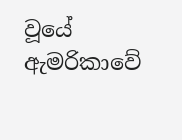වූයේ ඇමරිකාවේ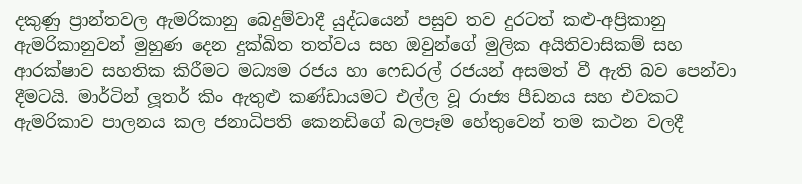දකුණු ප්‍රාන්තවල ඇමරිකානු බෙදුම්වාදී යුද්ධයෙන් පසුව තව දුරටත් කළු-අප්‍රිකානු ඇමරිකානුවන් මුහුණ දෙන දුක්ඛිත තත්වය සහ ඔවුන්ගේ මුලික අයිතිවාසිකම් සහ ආරක්ෂාව සහතික කිරීමට මධ්‍යම රජය හා ෆෙඩරල් රජයන් අසමත් වී ඇති බව පෙන්වා දීමටයි. මාර්ටින් ලූතර් කිං ඇතුළු කණ්ඩායමට එල්ල වූ රාජ්‍ය පීඩනය සහ එවකට ඇමරිකාව පාලනය කල ජනාධිපති කෙනඩිගේ බලපෑම හේතුවෙන් තම කථන වලදී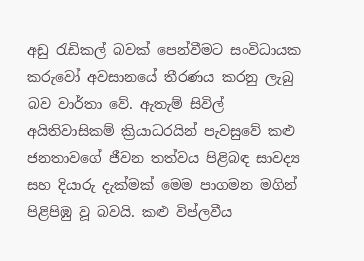අඩු රැඩිකල් බවක් පෙන්වීමට සංවිධායක කරුවෝ අවසානයේ තීරණය කරනු ලැබු බව වාර්තා වේ. ඇතැම් සිවිල් අයිතිවාසිකම් ක්‍රියාධරයින් පැවසුවේ කළු ජනතාවගේ ජීවන තත්වය පිළිබඳ සාවද්‍ය සහ දියාරු දැක්මක් මෙම පාගමන මගින් පිළිපිඹු වූ බවයි. කළු විප්ලවීය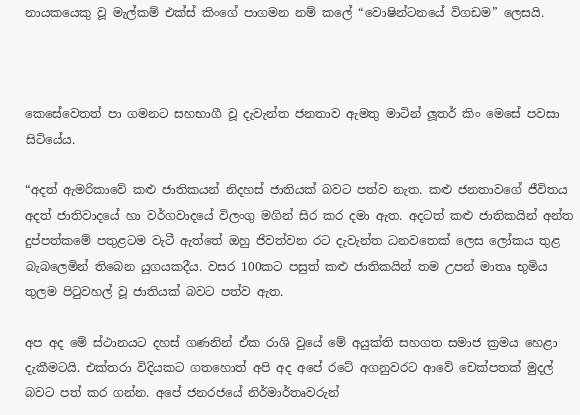නායකයෙකු වූ මැල්කම් එක්ස් කිංගේ පාගමන නම් කලේ “වොෂින්ටනයේ විගඩම” ලෙසයි.



කෙසේවෙතත් පා ගමනට සහභාගී වූ දැවැන්ත ජනතාව ඇමතු මාටින් ලූතර් කිං මෙසේ පවසා සිටියේය.

“අදත් ඇමරිකාවේ කළු ජාතිකයන් නිදහස් ජාතියක් බවට පත්ව නැත. කළු ජනතාවගේ ජීවිතය අදත් ජාතිවාදයේ හා වර්ගවාදයේ විලංගු මගින් සිර කර දමා ඇත. අදටත් කළු ජාතිකයින් අන්ත දුප්පත්කමේ පතුළටම වැටී ඇත්තේ ඔහු ජිවත්වන රට දැවැන්ත ධනවතෙක් ලෙස ලෝකය තුළ බැබලෙමින් තිබෙන යුගයකදීය. වසර 100කට පසුත් කළු ජාතිකයින් තම උපන් මාතෘ භුමිය තුලම පිටුවහල් වූ ජාතියක් බවට පත්ව ඇත.

අප අද මේ ස්ථානයට දහස් ගණනින් ඒක රාශි වුයේ මේ අයුක්ති සහගත සමාජ ක්‍රමය හෙළා දැකීමටයි. එක්තරා විදියකට ගතහොත් අපි අද අපේ රටේ අගනුවරට ආවේ චෙක්පතක් මුදල් බවට පත් කර ගන්න. අපේ ජනරජයේ නිර්මාර්තෘවරුන්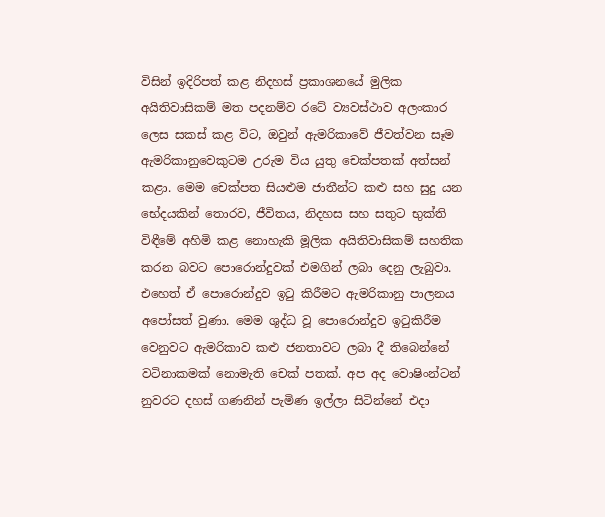විසින් ඉදිරිපත් කළ නිදහස් ප්‍රකාශනයේ මුලික අයිතිවාසිකම් මත පදනම්ව රටේ ව්‍යවස්ථාව අලංකාර ලෙස සකස් කළ විට, ඔවුන් ඇමරිකාවේ ජීවත්වන සෑම ඇමරිකානුවෙකුටම උරුම විය යුතු චෙක්පතක් අත්සන් කළා. මෙම චෙක්පත සියළුම ජාතීන්ට කළු සහ සුදු යන භේදයකින් තොරව, ජීවිතය, නිදහස සහ සතුට භුක්ති විඳීමේ අහිමි කළ නොහැකි මූලික අයිතිවාසිකම් සහතික කරන බවට පොරොන්දුවක් එමගින් ලබා දෙනු ලැබුවා. එහෙත් ඒ පොරොන්දුව ඉටු කිරීමට ඇමරිකානු පාලනය අපෝසත් වුණා. මෙම ශුද්ධ වූ පොරොන්දුව ඉටුකිරීම වෙනුවට ඇමරිකාව කළු ජනතාවට ලබා දී තිබෙන්නේ වටිනාකමක් නොමැති චෙක් පතක්. අප අද වොෂිංන්ටන් නුවරට දහස් ගණනින් පැමිණ ඉල්ලා සිටින්නේ එදා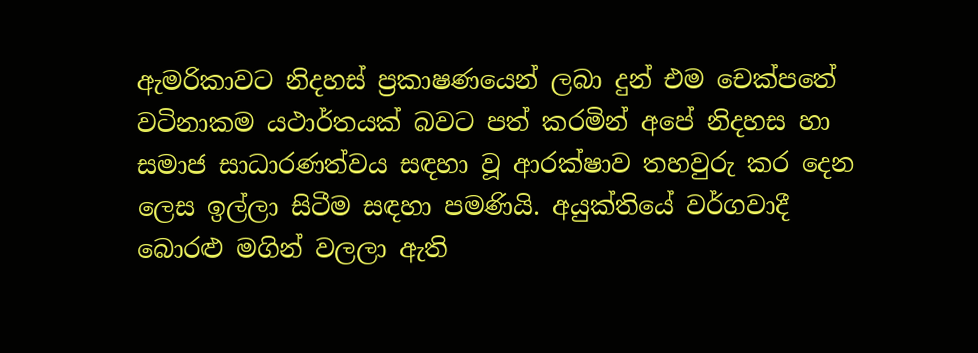ඇමරිකාවට නිදහස් ප්‍රකාෂණයෙන් ලබා දුන් එම චෙක්පතේ වටිනාකම යථාර්තයක් බවට පත් කරමින් අපේ නිදහස හා සමාජ සාධාරණත්වය සඳහා වූ ආරක්ෂාව තහවුරු කර දෙන ලෙස ඉල්ලා සිටීම සඳහා පමණියි. අයුක්තියේ වර්ගවාදී බොරළු මගින් වලලා ඇති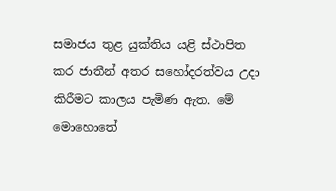සමාජය තුළ යුක්තිය යළි ස්ථාපිත කර ජාතීන් අතර සහෝදරත්වය උදා කිරීමට කාලය පැමිණ ඇත. මේ මොහොතේ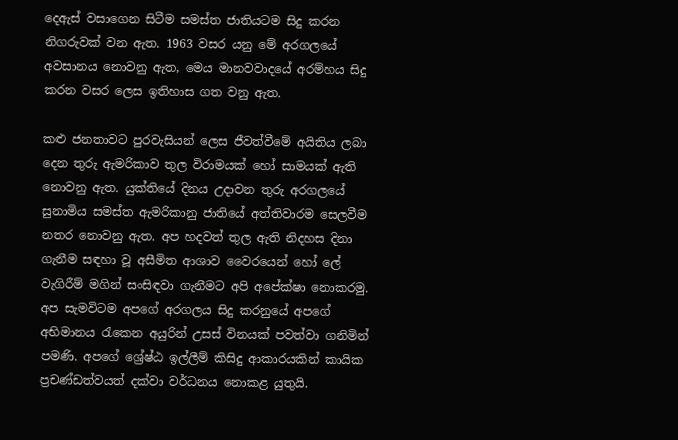දෙඇස් වසාගෙන සිටීම සමස්ත ජාතියටම සිදු කරන නිගරුවක් වන ඇත. 1963 වසර යනු මේ අරගලයේ අවසානය නොවනු ඇත, මෙය මානවවාදයේ අරම්හය සිදු කරන වසර ලෙස ඉතිහාස ගත වනු ඇත.

කළු ජනතාවට පුරවැසියන් ලෙස ජීවත්වීමේ අයිතිය ලබා දෙන තුරු ඇමරිකාව තුල විරාමයක් හෝ සාමයක් ඇති නොවනු ඇත. යුක්තියේ දිනය උදාවන තුරු අරගලයේ සුනාමිය සමස්ත ඇමරිකානු ජාතියේ අත්තිවාරම සෙලවීම නතර නොවනු ඇත. අප හදවත් තුල ඇති නිදහස දිනා ගැනීම සඳහා වූ අසීමිත ආශාව වෛරයෙන් හෝ ලේ වැගිරීම් මගින් සංසිඳවා ගැනීමට අපි අපේක්ෂා නොකරමු. අප සැමවිටම අපගේ අරගලය සිදු කරනුයේ අපගේ අභිමානය රැකෙන අයුරින් උසස් විනයක් පවත්වා ගනිමින් පමණි. අපගේ ශ්‍රේෂ්ඨ ඉල්ලීම් කිසිදු ආකාරයකින් කායික ප්‍රචණ්ඩත්වයත් දක්වා වර්ධනය නොකළ යුතුයි.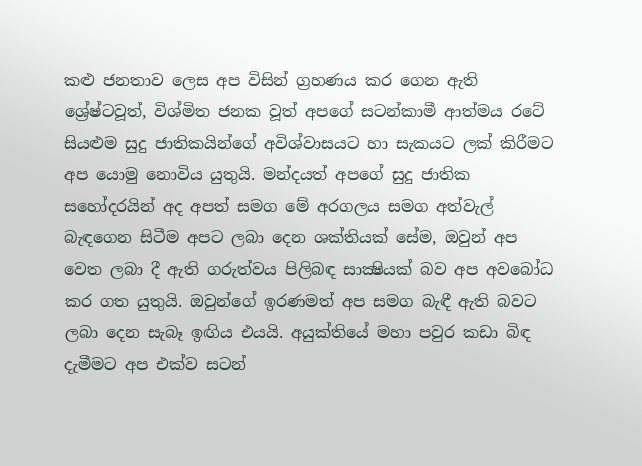කළු ජනතාව ලෙස අප විසින් ග්‍රහණය කර ගෙන ඇති ශ්‍රේෂ්ටවූත්, විශ්මිත ජනක වූත් අපගේ සටන්කාමී ආත්මය රටේ සියළුම සුදු ජාතිකයින්ගේ අවිශ්වාසයට හා සැකයට ලක් කිරීමට අප යොමු නොවිය යුතුයි. මන්දයත් අපගේ සුදු ජාතික සහෝදරයින් අද අපත් සමග මේ අරගලය සමග අත්වැල් බැඳගෙන සිටීම අපට ලබා දෙන ශක්තියක් සේම, ඔවුන් අප වෙත ලබා දී ඇති ගරුත්වය පිලිබඳ සාක්‍ෂියක් බව අප අවබෝධ කර ගත යුතුයි. ඔවුන්ගේ ඉරණමත් අප සමග බැඳී ඇති බවට ලබා දෙන සැබෑ ඉඟිය එයයි. අයුක්තියේ මහා පවුර කඩා බිඳ දැමීමට අප එක්ව සටන්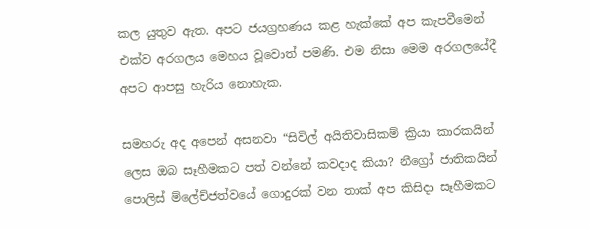කල යුතුව ඇත. අපට ජයග්‍රහණය කළ හැක්කේ අප කැපවීමෙන් එක්ව අරගලය මෙහය වූවොත් පමණි. එම නිසා මෙම අරගලයේදී අපට ආපසු හැරිය නොහැක.

සමහරු අද අපෙන් අසනවා “සිවිල් අයිතිවාසිකම් ක්‍රියා කාරකයින් ලෙස ඔබ සෑහීමකට පත් වන්නේ කවදාද කියා? නීග්‍රෝ ජාතිකයින් පොලිස් ම්ලේච්ජත්වයේ ගොදුරක් වන තාක් අප කිසිදා සෑහීමකට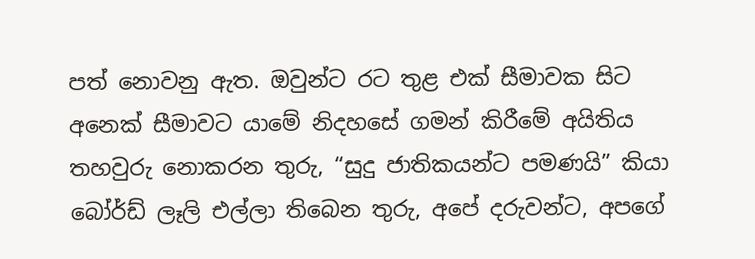පත් නොවනු ඇත. ඔවුන්ට රට තුළ එක් සීමාවක සිට අනෙක් සීමාවට යාමේ නිදහසේ ගමන් කිරීමේ අයිතිය තහවුරු නොකරන තුරු, “සුදු ජාතිකයන්ට පමණයි” කියා බෝර්ඩ් ලෑලි එල්ලා තිබෙන තුරු, අපේ දරුවන්ට, අපගේ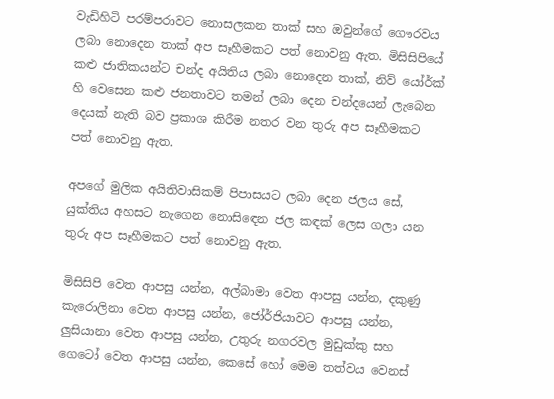වැඩිහිටි පරම්පරාවට නොසලකන තාක් සහ ඔවුන්ගේ ගෞරවය ලබා නොදෙන තාක් අප සෑහීමකට පත් නොවනු ඇත. මිසිසිපියේ කළු ජාතිකයන්ට චන්ද අයිතිය ලබා නොදෙන තාක්, නිව් යෝර්ක් හි වෙසෙන කළු ජනතාවට තමන් ලබා දෙන චන්දයෙන් ලැබෙන දෙයක් නැති බව ප්‍රකාශ කිරීම නතර වන තුරු අප සෑහීමකට පත් නොවනු ඇත.

අපගේ මුලික අයිතිවාසිකම් පිපාසයට ලබා දෙන ජලය සේ, යුක්තිය අහසට නැගෙන නොසිඳෙන ජල කඳක් ලෙස ගලා යන තුරු අප සෑහීමකට පත් නොවනු ඇත.

මිසිසිපි වෙත ආපසු යන්න, අල්බාමා වෙත ආපසු යන්න, දකුණු කැරොලිනා වෙත ආපසු යන්න, ජෝර්ජියාවට ආපසු යන්න, ලුසියානා වෙත ආපසු යන්න, උතුරු නගරවල මුඩුක්කු සහ ගෙටෝ වෙත ආපසු යන්න, කෙසේ හෝ මෙම තත්වය වෙනස්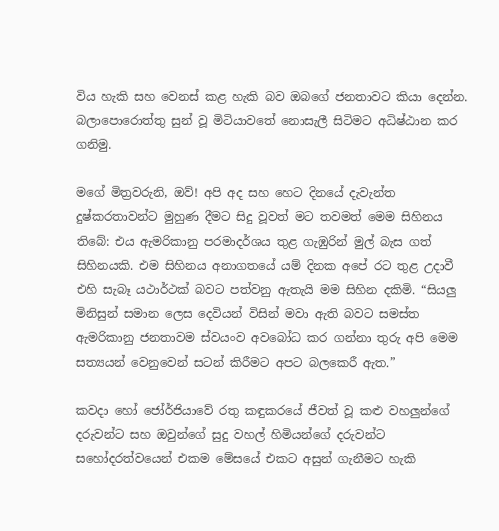විය හැකි සහ වෙනස් කළ හැකි බව ඔබගේ ජනතාවට කියා දෙන්න. බලාපොරොත්තු සුන් වූ මිටියාවතේ නොසැලී සිටිමට අධිෂ්ඨාන කර ගනිමු.

මගේ මිත්‍රවරුනි, ඔව්! අපි අද සහ හෙට දිනයේ දැවැන්ත දුෂ්කරතාවන්ට මුහුණ දීමට සිදු වූවත් මට තවමත් මෙම සිහිනය තිබේ: එය ඇමරිකානු පරමාදර්ශය තුළ ගැඹුරින් මුල් බැස ගත් සිහිනයකි. එම සිහිනය අනාගතයේ යම් දිනක අපේ රට තුළ උදාවී එහි සැබෑ යථාර්ථක් බවට පත්වනු ඇතැයි මම සිහින දකිමි. “සියලු මිනිසුන් සමාන ලෙස දෙවියන් විසින් මවා ඇති බවට සමස්ත ඇමරිකානු ජනතාවම ස්වයංව අවබෝධ කර ගන්නා තුරු අපි මෙම සත්‍යයන් වෙනුවෙන් සටන් කිරීමට අපට බලකෙරී ඇත.”

කවදා හෝ ජෝර්ජියාවේ රතු කඳුකරයේ ජීවත් වූ කළු වහලුන්ගේ දරුවන්ට සහ ඔවුන්ගේ සුදු වහල් හිමියන්ගේ දරුවන්ට සහෝදරත්වයෙන් එකම මේසයේ එකට අසුන් ගැනීමට හැකි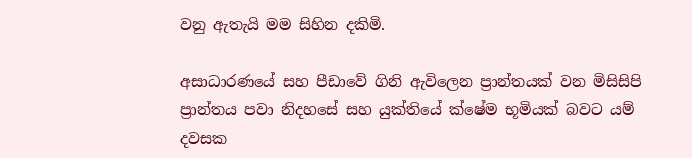වනු ඇතැයි මම සිහින දකිමි.

අසාධාරණයේ සහ පීඩාවේ ගිනි ඇවිලෙන ප්‍රාන්තයක් වන මිසිසිපි ප්‍රාන්තය පවා නිදහසේ සහ යුක්තියේ ක්ෂේම භූමියක් බවට යම් දවසක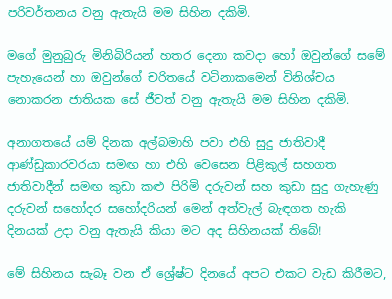පරිවර්තනය වනු ඇතැයි මම සිහින දකිමි.

මගේ මුනුබුරු මිනිබිරියන් හතර දෙනා කවදා හෝ ඔවුන්ගේ සමේ පැහැයෙන් හා ඔවුන්ගේ චරිතයේ වටිනාකමෙන් විනිශ්චය නොකරන ජාතියක සේ ජීවත් වනු ඇතැයි මම සිහින දකිමි.

අනාගතයේ යම් දිනක අල්බමාහි පවා එහි සුදු ජාතිවාදී ආණ්ඩුකාරවරයා සමඟ හා එහි වෙසෙන පිළිකුල් සහගත ජාතිවාදීන් සමඟ කුඩා කළු පිරිමි දරුවන් සහ කුඩා සුදු ගැහැණු දරුවන් සහෝදර සහෝදරියන් මෙන් අත්වැල් බැඳගත හැකි දිනයක් උදා වනු ඇතැයි කියා මට අද සිහිනයක් තිබේ!

මේ සිහිනය සැබෑ වන ඒ ශ්‍රේෂ්ට දිනයේ අපට එකට වැඩ කිරීමට,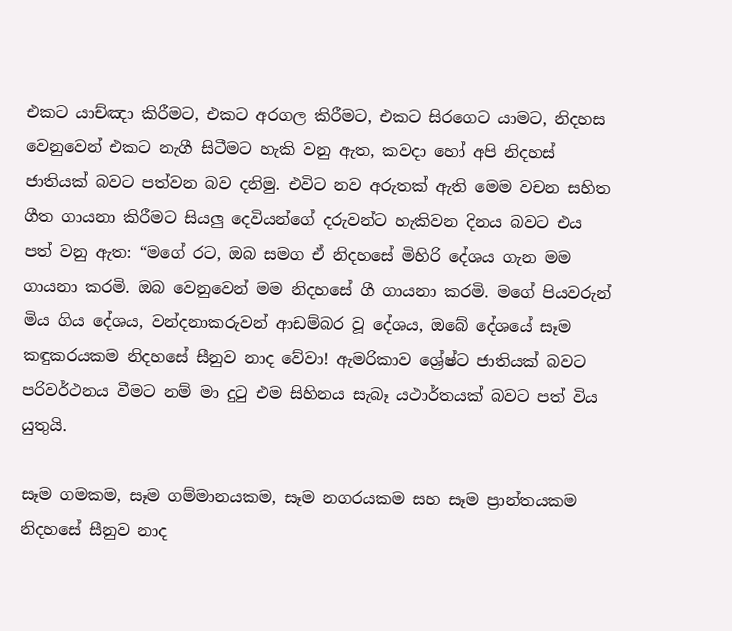එකට යාච්ඤා කිරීමට, එකට අරගල කිරීමට, එකට සිරගෙට යාමට, නිදහස වෙනුවෙන් එකට නැගී සිටීමට හැකි වනු ඇත, කවදා හෝ අපි නිදහස් ජාතියක් බවට පත්වන බව දනිමු. එවිට නව අරුතක් ඇති මෙම වචන සහිත ගීත ගායනා කිරීමට සියලු දෙවියන්ගේ දරුවන්ට හැකිවන දිනය බවට එය පත් වනු ඇත: “මගේ රට, ඔබ සමග ඒ නිදහසේ මිහිරි දේශය ගැන මම ගායනා කරමි. ඔබ වෙනුවෙන් මම නිදහසේ ගී ගායනා කරමි. මගේ පියවරුන් මිය ගිය දේශය, වන්දනාකරුවන් ආඩම්බර වූ දේශය, ඔබේ දේශයේ සෑම කඳුකරයකම නිදහසේ සීනුව නාද වේවා! ඇමරිකාව ශ්‍රේෂ්ට ජාතියක් බවට පරිවර්ථනය වීමට නම් මා දුටු එම සිහිනය සැබෑ යථාර්තයක් බවට පත් විය යුතුයි.

සෑම ගමකම, සෑම ගම්මානයකම, සෑම නගරයකම සහ සෑම ප්‍රාන්තයකම නිදහසේ සීනුව නාද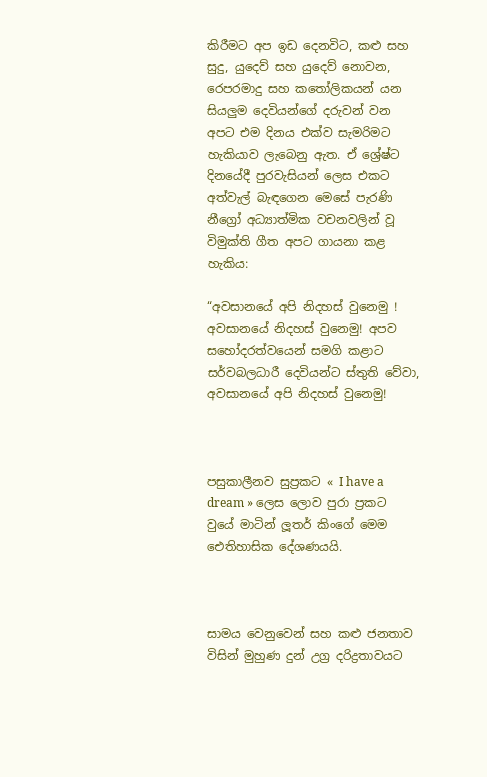කිරීමට අප ඉඩ දෙනවිට, කළු සහ සුදු, යුදෙව් සහ යුදෙව් නොවන, රෙපරමාදු සහ කතෝලිකයන් යන සියලුම දෙවියන්ගේ දරුවන් වන අපට එම දිනය එක්ව සැමරිමට හැකියාව ලැබෙනු ඇත. ඒ ශ්‍රේෂ්ට දිනයේදී පුරවැසියන් ලෙස එකට අත්වැල් බැඳගෙන මෙසේ පැරණි නීග්‍රෝ අධ්‍යාත්මික වචනවලින් වූ විමුක්ති ගීත අපට ගායනා කළ හැකිය:

“අවසානයේ අපි නිදහස් වුනෙමු ! අවසානයේ නිදහස් වුනෙමු! අපව සහෝදරත්වයෙන් සමගි කළාට සර්වබලධාරී දෙවියන්ට ස්තුති වේවා, අවසානයේ අපි නිදහස් වුනෙමු!



පසුකාලීනව සුප්‍රකට « I have a dream » ලෙස ලොව පුරා ප්‍රකට වුයේ මාටින් ලූතර් කිංගේ මෙම ඓතිහාසික දේශණයයි.



සාමය වෙනුවෙන් සහ කළු ජනතාව විසින් මුහුණ දුන් උග්‍ර දරිද්‍රතාවයට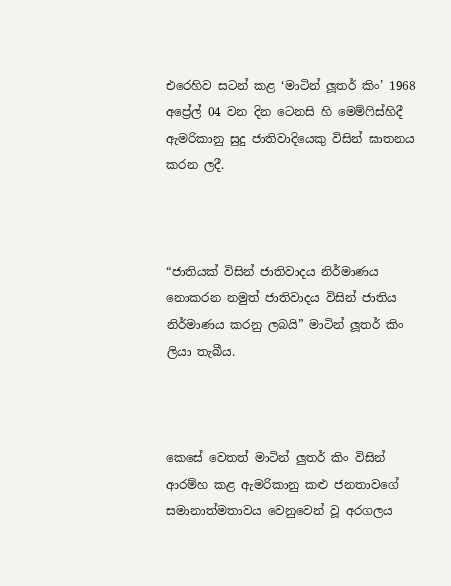එරෙහිව සටන් කළ ‘මාටින් ලූතර් කිං’ 1968 අප්‍රේල් 04 වන දින ටෙනසි හි මෙම්ෆිස්හිදී ඇමරිකානු සුදු ජාතිවාදියෙකු විසින් ඝාතනය කරන ලදී.



“ජාතියක් විසින් ජාතිවාදය නිර්මාණය නොකරන නමුත් ජාතිවාදය විසින් ජාතිය නිර්මාණය කරනු ලබයි” මාටින් ලූතර් කිං ලියා තැබීය.



කෙසේ වෙතත් මාටින් ලුතර් කිං විසින් ආරම්හ කළ ඇමරිකානු කළු ජනතාවගේ සමානාත්මතාවය වෙනුවෙන් වූ අරගලය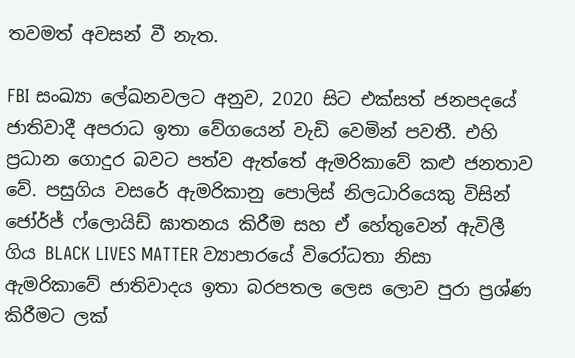තවමත් අවසන් වී නැත.

FBI සංඛ්‍යා ලේඛනවලට අනුව, 2020 සිට එක්සත් ජනපදයේ ජාතිවාදී අපරාධ ඉතා වේගයෙන් වැඩි වෙමින් පවතී. එහි ප්‍රධාන ගොදුර බවට පත්ව ඇත්තේ ඇමරිකාවේ කළු ජනතාව වේ. පසුගිය වසරේ ඇමරිකානු පොලිස් නිලධාරියෙකු විසින් ජෝර්ජ් ෆ්ලොයිඩ් ඝාතනය කිරීම සහ ඒ හේතුවෙන් ඇවිලී ගිය BLACK LIVES MATTER ව්‍යාපාරයේ විරෝධතා නිසා ඇමරිකාවේ ජාතිවාදය ඉතා බරපතල ලෙස ලොව පුරා ප්‍රශ්ණ කිරීමට ලක්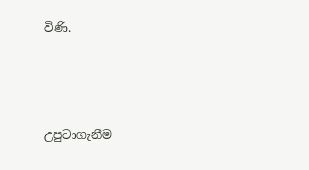විණි.



උපුටාගැනීම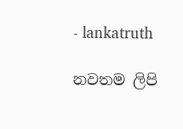- lankatruth

නවතම ලිපි